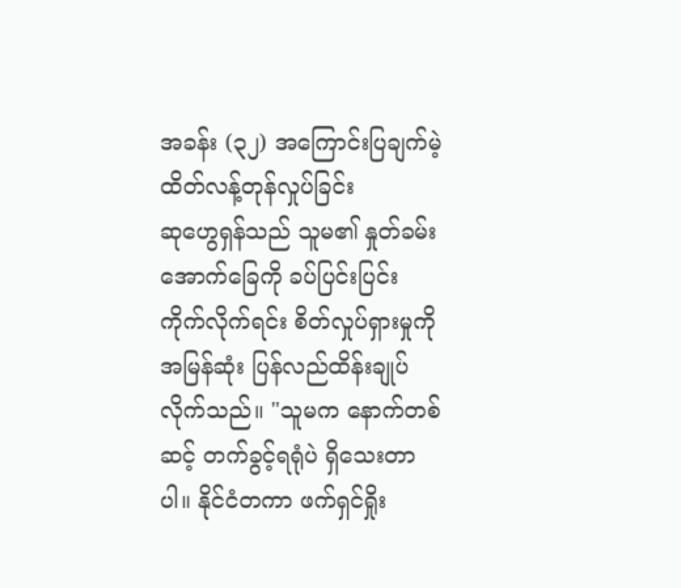အခန်း (၃၂) အကြောင်းပြချက်မဲ့ ထိတ်လန့်တုန်လှုပ်ခြင်း
ဆုဟွေရှန်သည် သူမ၏ နှုတ်ခမ်းအောက်ခြေကို ခပ်ပြင်းပြင်း ကိုက်လိုက်ရင်း စိတ်လှုပ်ရှားမှုကို အမြန်ဆုံး ပြန်လည်ထိန်းချုပ်လိုက်သည်။ "သူမက နောက်တစ်ဆင့် တက်ခွင့်ရရုံပဲ ရှိသေးတာပါ။ နိုင်ငံတကာ ဖက်ရှင်ရှိုး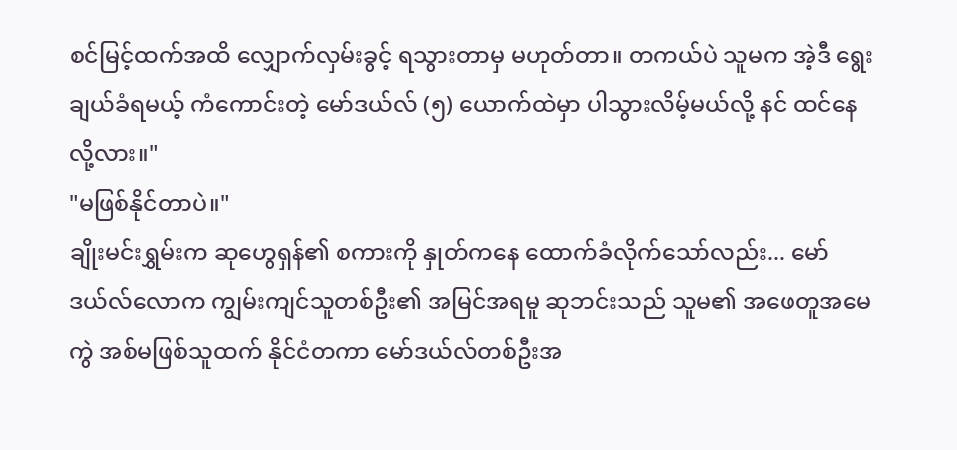စင်မြင့်ထက်အထိ လျှောက်လှမ်းခွင့် ရသွားတာမှ မဟုတ်တာ။ တကယ်ပဲ သူမက အဲ့ဒီ ရွေးချယ်ခံရမယ့် ကံကောင်းတဲ့ မော်ဒယ်လ် (၅) ယောက်ထဲမှာ ပါသွားလိမ့်မယ်လို့ နင် ထင်နေလို့လား။"
"မဖြစ်နိုင်တာပဲ။"
ချိုးမင်းရွှမ်းက ဆုဟွေရှန်၏ စကားကို နှုတ်ကနေ ထောက်ခံလိုက်သော်လည်း... မော်ဒယ်လ်လောက ကျွမ်းကျင်သူတစ်ဦး၏ အမြင်အရမူ ဆုဘင်းသည် သူမ၏ အဖေတူအမေကွဲ အစ်မဖြစ်သူထက် နိုင်ငံတကာ မော်ဒယ်လ်တစ်ဦးအ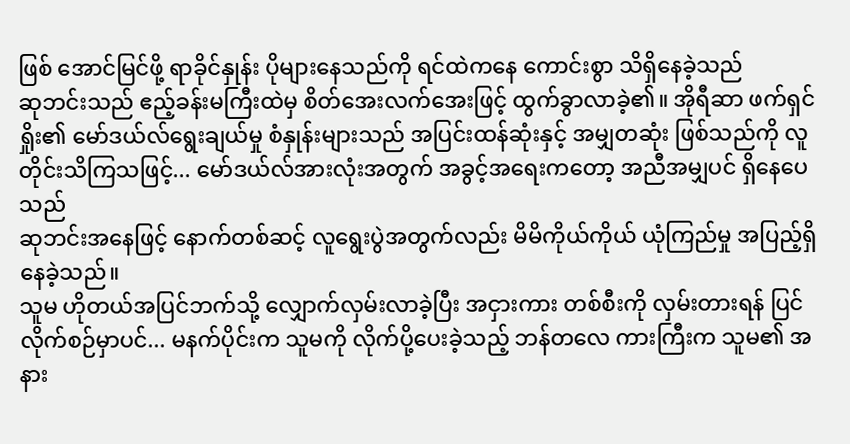ဖြစ် အောင်မြင်ဖို့ ရာခိုင်နှုန်း ပိုများနေသည်ကို ရင်ထဲကနေ ကောင်းစွာ သိရှိနေခဲ့သည်
ဆုဘင်းသည် ဧည့်ခန်းမကြီးထဲမှ စိတ်အေးလက်အေးဖြင့် ထွက်ခွာလာခဲ့၏။ အိုရီဆာ ဖက်ရှင်ရှိုး၏ မော်ဒယ်လ်ရွေးချယ်မှု စံနှုန်းများသည် အပြင်းထန်ဆုံးနှင့် အမျှတဆုံး ဖြစ်သည်ကို လူတိုင်းသိကြသဖြင့်... မော်ဒယ်လ်အားလုံးအတွက် အခွင့်အရေးကတော့ အညီအမျှပင် ရှိနေပေသည်
ဆုဘင်းအနေဖြင့် နောက်တစ်ဆင့် လူရွေးပွဲအတွက်လည်း မိမိကိုယ်ကိုယ် ယုံကြည်မှု အပြည့်ရှိနေခဲ့သည်။
သူမ ဟိုတယ်အပြင်ဘက်သို့ လျှောက်လှမ်းလာခဲ့ပြီး အငှားကား တစ်စီးကို လှမ်းတားရန် ပြင်လိုက်စဉ်မှာပင်... မနက်ပိုင်းက သူမကို လိုက်ပို့ပေးခဲ့သည့် ဘန်တလေ ကားကြီးက သူမ၏ အနား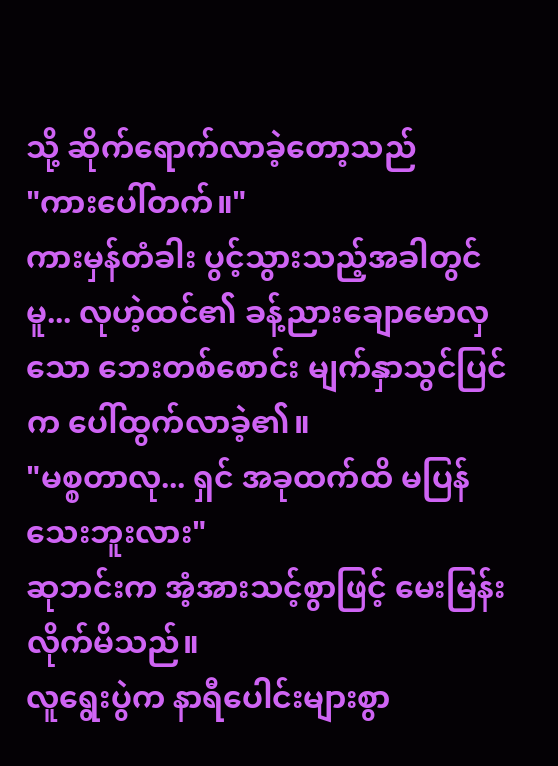သို့ ဆိုက်ရောက်လာခဲ့တော့သည်
"ကားပေါ်တက်။"
ကားမှန်တံခါး ပွင့်သွားသည့်အခါတွင်မူ... လုဟဲ့ထင်၏ ခန့်ညားချောမောလှသော ဘေးတစ်စောင်း မျက်နှာသွင်ပြင်က ပေါ်ထွက်လာခဲ့၏။
"မစ္စတာလု... ရှင် အခုထက်ထိ မပြန်သေးဘူးလား"
ဆုဘင်းက အံ့အားသင့်စွာဖြင့် မေးမြန်းလိုက်မိသည်။
လူရွေးပွဲက နာရီပေါင်းများစွာ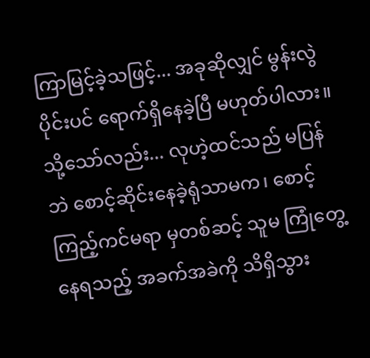ကြာမြင့်ခဲ့သဖြင့်... အခုဆိုလျှင် မွန်းလွဲပိုင်းပင် ရောက်ရှိနေခဲ့ပြီ မဟုတ်ပါလား။
သို့သော်လည်း... လုဟဲ့ထင်သည် မပြန်ဘဲ စောင့်ဆိုင်းနေခဲ့ရုံသာမက၊ စောင့်ကြည့်ကင်မရာ မှတစ်ဆင့် သူမ ကြုံတွေ့နေရသည့် အခက်အခဲကို သိရှိသွား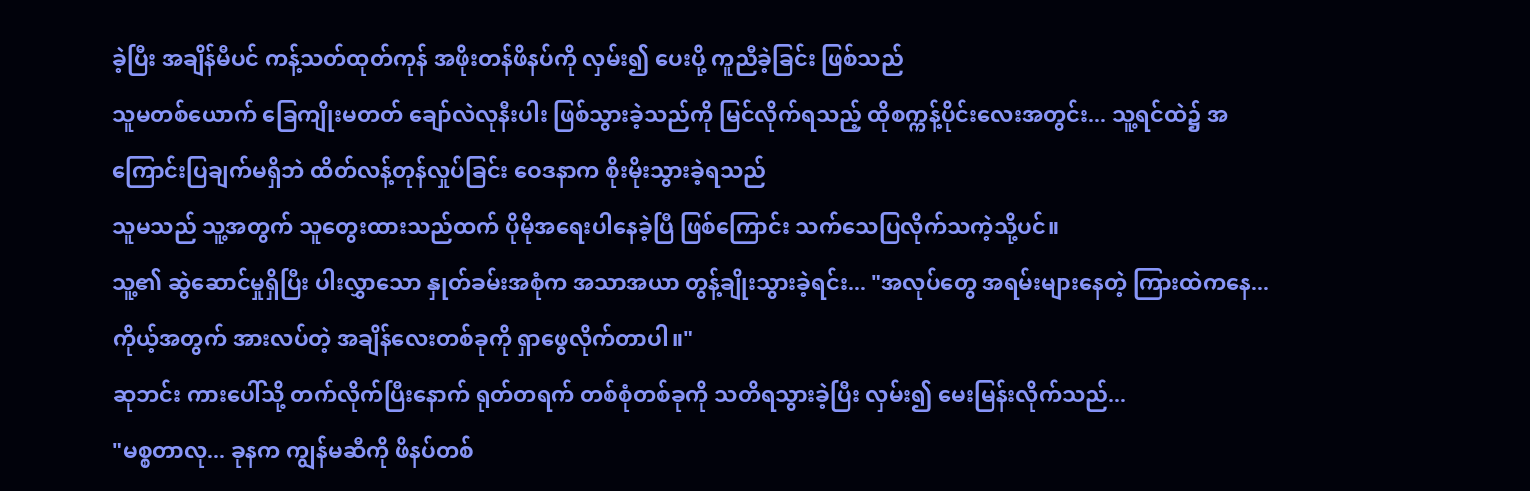ခဲ့ပြီး အချိန်မီပင် ကန့်သတ်ထုတ်ကုန် အဖိုးတန်ဖိနပ်ကို လှမ်း၍ ပေးပို့ ကူညီခဲ့ခြင်း ဖြစ်သည်
သူမတစ်ယောက် ခြေကျိုးမတတ် ချော်လဲလုနီးပါး ဖြစ်သွားခဲ့သည်ကို မြင်လိုက်ရသည့် ထိုစက္ကန့်ပိုင်းလေးအတွင်း... သူ့ရင်ထဲ၌ အကြောင်းပြချက်မရှိဘဲ ထိတ်လန့်တုန်လှုပ်ခြင်း ဝေဒနာက စိုးမိုးသွားခဲ့ရသည်
သူမသည် သူ့အတွက် သူတွေးထားသည်ထက် ပိုမိုအရေးပါနေခဲ့ပြီ ဖြစ်ကြောင်း သက်သေပြလိုက်သကဲ့သို့ပင်။
သူ့၏ ဆွဲဆောင်မှုရှိပြီး ပါးလွှာသော နှုတ်ခမ်းအစုံက အသာအယာ တွန့်ချိုးသွားခဲ့ရင်း... "အလုပ်တွေ အရမ်းများနေတဲ့ ကြားထဲကနေ... ကိုယ့်အတွက် အားလပ်တဲ့ အချိန်လေးတစ်ခုကို ရှာဖွေလိုက်တာပါ။"
ဆုဘင်း ကားပေါ်သို့ တက်လိုက်ပြီးနောက် ရုတ်တရက် တစ်စုံတစ်ခုကို သတိရသွားခဲ့ပြီး လှမ်း၍ မေးမြန်းလိုက်သည်...
"မစ္စတာလု... ခုနက ကျွန်မဆီကို ဖိနပ်တစ်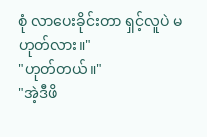စုံ လာပေးခိုင်းတာ ရှင့်လူပဲ မဟုတ်လား။"
"ဟုတ်တယ်။"
"အဲ့ဒီဖိ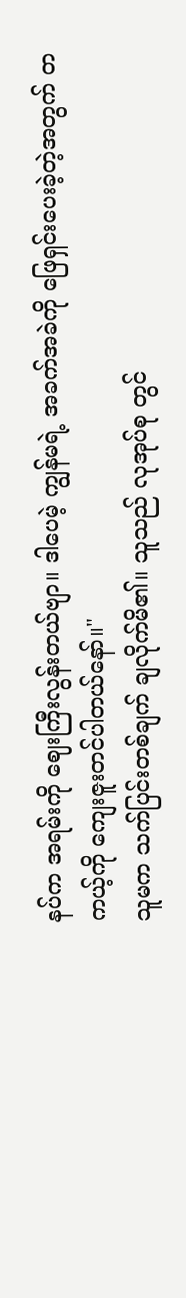နပ်က အရမ်းကို ဈေးကြီးလွန်းတယ်ဗျာ။ ဒါပေမဲ့ ကျွန်မရဲ့ အခက်အခဲကို ဖြေရှင်းပေးခဲ့တဲ့အတွက် တကယ့်ကို ကျေးဇူးတင်ပါတယ်နော်။"
သူမက သက်ပြင်းတစ်ချက် ချလိုက်မိ၏။ သူသည် လုအုပ်စု တွင်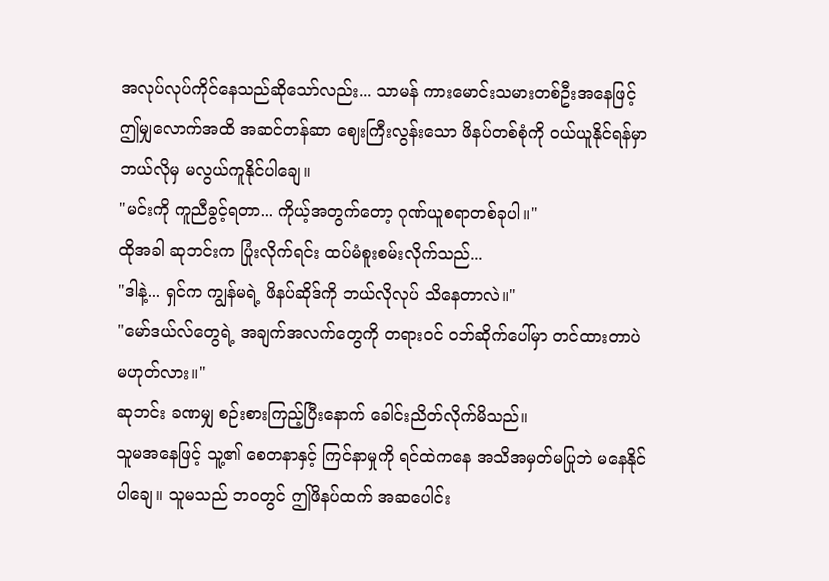အလုပ်လုပ်ကိုင်နေသည်ဆိုသော်လည်း... သာမန် ကားမောင်းသမားတစ်ဦးအနေဖြင့် ဤမျှလောက်အထိ အဆင်တန်ဆာ ဈေးကြီးလွန်းသော ဖိနပ်တစ်စုံကို ဝယ်ယူနိုင်ရန်မှာ ဘယ်လိုမှ မလွယ်ကူနိုင်ပါချေ။
"မင်းကို ကူညီခွင့်ရတာ... ကိုယ့်အတွက်တော့ ဂုဏ်ယူစရာတစ်ခုပါ။"
ထိုအခါ ဆုဘင်းက ပြုံးလိုက်ရင်း ထပ်မံစူးစမ်းလိုက်သည်...
"ဒါနဲ့... ရှင်က ကျွန်မရဲ့ ဖိနပ်ဆိုဒ်ကို ဘယ်လိုလုပ် သိနေတာလဲ။"
"မော်ဒယ်လ်တွေရဲ့ အချက်အလက်တွေကို တရားဝင် ဝဘ်ဆိုက်ပေါ်မှာ တင်ထားတာပဲ မဟုတ်လား။"
ဆုဘင်း ခဏမျှ စဉ်းစားကြည့်ပြီးနောက် ခေါင်းညိတ်လိုက်မိသည်။
သူမအနေဖြင့် သူ့၏ စေတနာနှင့် ကြင်နာမှုကို ရင်ထဲကနေ အသိအမှတ်မပြုဘဲ မနေနိုင်ပါချေ။ သူမသည် ဘဝတွင် ဤဖိနပ်ထက် အဆပေါင်း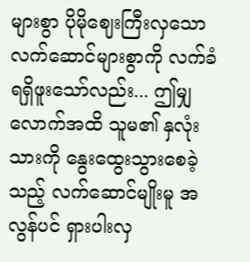များစွာ ပိုမိုဈေးကြီးလှသော လက်ဆောင်များစွာကို လက်ခံရရှိဖူးသော်လည်း... ဤမျှလောက်အထိ သူမ၏ နှလုံးသားကို နွေးထွေးသွားစေခဲ့သည့် လက်ဆောင်မျိုးမူ အလွန်ပင် ရှားပါးလှ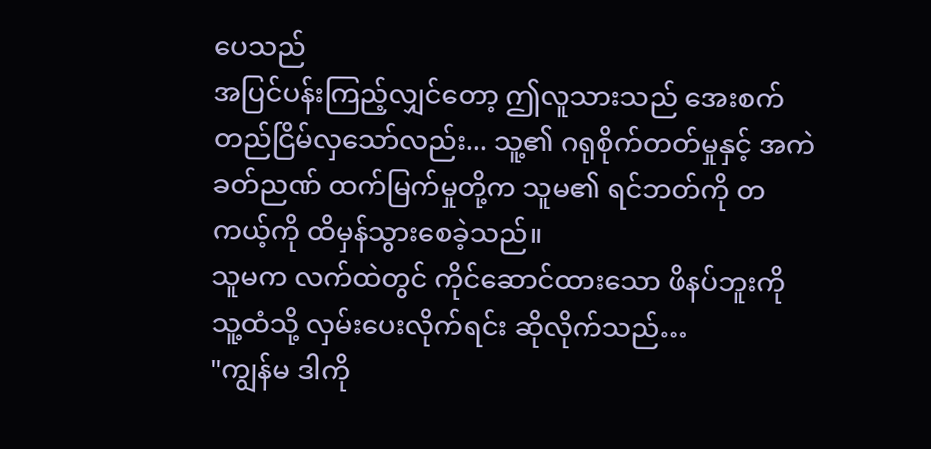ပေသည်
အပြင်ပန်းကြည့်လျှင်တော့ ဤလူသားသည် အေးစက်တည်ငြိမ်လှသော်လည်း... သူ့၏ ဂရုစိုက်တတ်မှုနှင့် အကဲခတ်ညဏ် ထက်မြက်မှုတို့က သူမ၏ ရင်ဘတ်ကို တကယ့်ကို ထိမှန်သွားစေခဲ့သည်။
သူမက လက်ထဲတွင် ကိုင်ဆောင်ထားသော ဖိနပ်ဘူးကို သူ့ထံသို့ လှမ်းပေးလိုက်ရင်း ဆိုလိုက်သည်…
"ကျွန်မ ဒါကို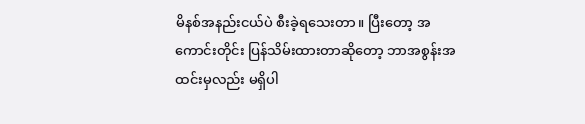မိနစ်အနည်းငယ်ပဲ စီးခဲ့ရသေးတာ။ ပြီးတော့ အကောင်းတိုင်း ပြန်သိမ်းထားတာဆိုတော့ ဘာအစွန်းအထင်းမှလည်း မရှိပါ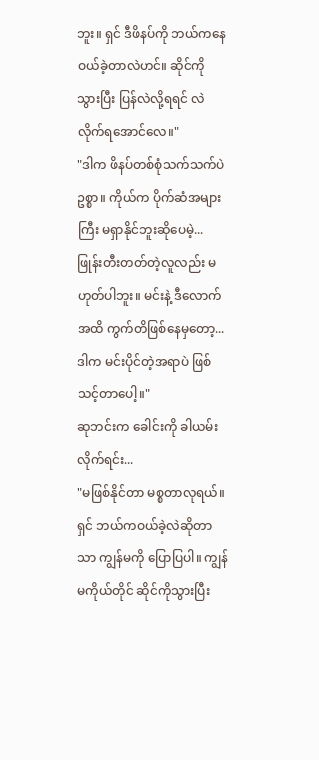ဘူး။ ရှင် ဒီဖိနပ်ကို ဘယ်ကနေ ဝယ်ခဲ့တာလဲဟင်။ ဆိုင်ကို သွားပြီး ပြန်လဲလို့ရရင် လဲလိုက်ရအောင်လေ။"
"ဒါက ဖိနပ်တစ်စုံသက်သက်ပဲဥစ္စာ။ ကိုယ်က ပိုက်ဆံအများကြီး မရှာနိုင်ဘူးဆိုပေမဲ့... ဖြုန်းတီးတတ်တဲ့လူလည်း မဟုတ်ပါဘူး။ မင်းနဲ့ ဒီလောက်အထိ ကွက်တိဖြစ်နေမှတော့... ဒါက မင်းပိုင်တဲ့အရာပဲ ဖြစ်သင့်တာပေါ့။"
ဆုဘင်းက ခေါင်းကို ခါယမ်းလိုက်ရင်း...
"မဖြစ်နိုင်တာ မစ္စတာလုရယ်။ ရှင် ဘယ်ကဝယ်ခဲ့လဲဆိုတာသာ ကျွန်မကို ပြောပြပါ။ ကျွန်မကိုယ်တိုင် ဆိုင်ကိုသွားပြီး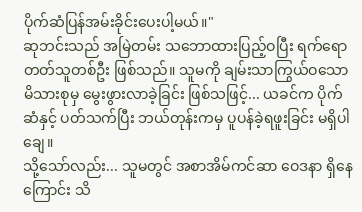ပိုက်ဆံပြန်အမ်းခိုင်းပေးပါ့မယ်။"
ဆုဘင်းသည် အမြဲတမ်း သဘောထားပြည့်ဝပြီး ရက်ရောတတ်သူတစ်ဦး ဖြစ်သည်။ သူမကို ချမ်းသာကြွယ်ဝသော မိသားစုမှ မွေးဖွားလာခဲ့ခြင်း ဖြစ်သဖြင့်... ယခင်က ပိုက်ဆံနှင့် ပတ်သက်ပြီး ဘယ်တုန်းကမှ ပူပန်ခဲ့ရဖူးခြင်း မရှိပါချေ။
သို့သော်လည်း... သူမတွင် အစာအိမ်ကင်ဆာ ဝေဒနာ ရှိနေကြောင်း သိ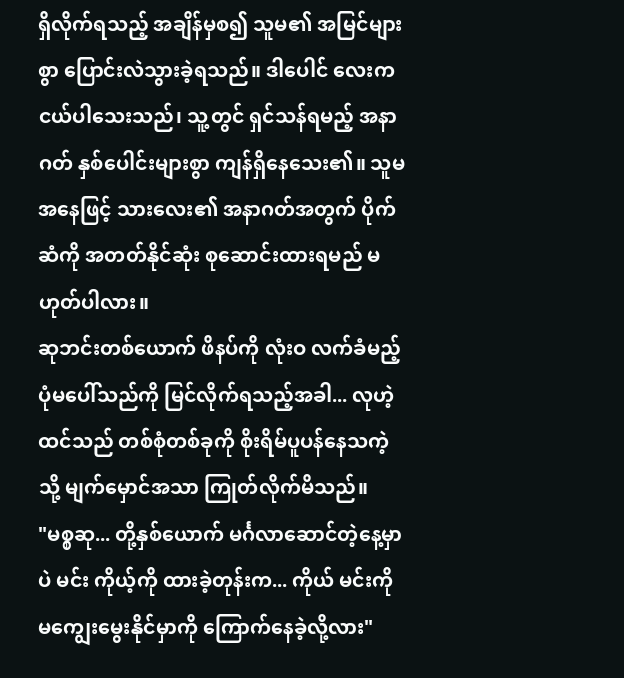ရှိလိုက်ရသည့် အချိန်မှစ၍ သူမ၏ အမြင်များစွာ ပြောင်းလဲသွားခဲ့ရသည်။ ဒါပေါင် လေးက ငယ်ပါသေးသည်၊ သူ့တွင် ရှင်သန်ရမည့် အနာဂတ် နှစ်ပေါင်းများစွာ ကျန်ရှိနေသေး၏။ သူမအနေဖြင့် သားလေး၏ အနာဂတ်အတွက် ပိုက်ဆံကို အတတ်နိုင်ဆုံး စုဆောင်းထားရမည် မဟုတ်ပါလား။
ဆုဘင်းတစ်ယောက် ဖိနပ်ကို လုံးဝ လက်ခံမည့်ပုံမပေါ်သည်ကို မြင်လိုက်ရသည့်အခါ... လုဟဲ့ထင်သည် တစ်စုံတစ်ခုကို စိုးရိမ်ပူပန်နေသကဲ့သို့ မျက်မှောင်အသာ ကြုတ်လိုက်မိသည်။
"မစ္စဆု... တို့နှစ်ယောက် မင်္ဂလာဆောင်တဲ့နေ့မှာပဲ မင်း ကိုယ့်ကို ထားခဲ့တုန်းက... ကိုယ် မင်းကို မကျွေးမွေးနိုင်မှာကို ကြောက်နေခဲ့လို့လား"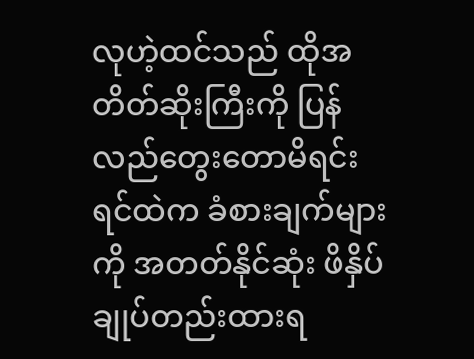လုဟဲ့ထင်သည် ထိုအတိတ်ဆိုးကြီးကို ပြန်လည်တွေးတောမိရင်း ရင်ထဲက ခံစားချက်များကို အတတ်နိုင်ဆုံး ဖိနှိပ်ချုပ်တည်းထားရ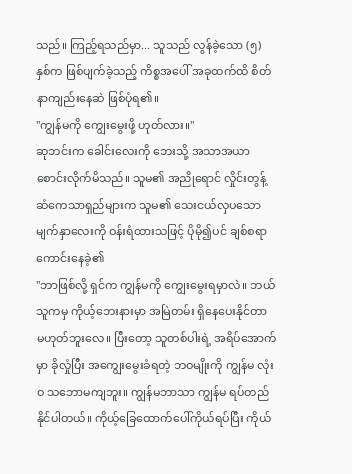သည်။ ကြည့်ရသည်မှာ... သူသည် လွန်ခဲ့သော (၅) နှစ်က ဖြစ်ပျက်ခဲ့သည့် ကိစ္စအပေါ် အခုထက်ထိ စိတ်နာကျည်းနေဆဲ ဖြစ်ပုံရ၏။
"ကျွန်မကို ကျွေးမွေးဖို့ ဟုတ်လား။"
ဆုဘင်းက ခေါင်းလေးကို ဘေးသို့ အသာအယာ စောင်းလိုက်မိသည်။ သူမ၏ အညိုရောင် လှိုင်းတွန့် ဆံကေသာရှည်များက သူမ၏ သေးငယ်လှပသော မျက်နှာလေးကို ဝန်းရံထားသဖြင့် ပိုမို၍ပင် ချစ်စရာ ကောင်းနေခဲ့၏
"ဘာဖြစ်လို့ ရှင်က ကျွန်မကို ကျွေးမွေးရမှာလဲ။ ဘယ်သူကမှ ကိုယ့်ဘေးနားမှာ အမြဲတမ်း ရှိနေပေးနိုင်တာ မဟုတ်ဘူးလေ။ ပြီးတော့ သူတစ်ပါးရဲ့ အရိပ်အောက်မှာ ခိုလှုံပြီး အကျွေးမွေးခံရတဲ့ ဘဝမျိုးကို ကျွန်မ လုံးဝ သဘောမကျဘူး။ ကျွန်မဘာသာ ကျွန်မ ရပ်တည်နိုင်ပါတယ်။ ကိုယ့်ခြေထောက်ပေါ်ကိုယ်ရပ်ပြီး ကိုယ်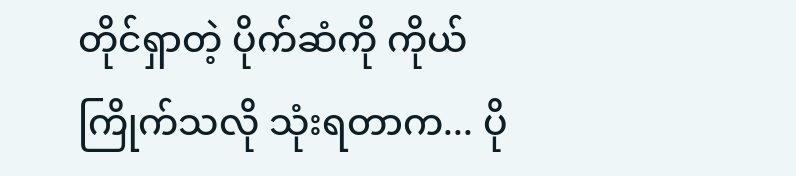တိုင်ရှာတဲ့ ပိုက်ဆံကို ကိုယ်ကြိုက်သလို သုံးရတာက... ပို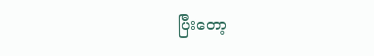ပြီးတော့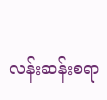လန်းဆန်းစရာ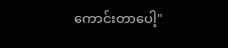ကောင်းတာပေါ့"